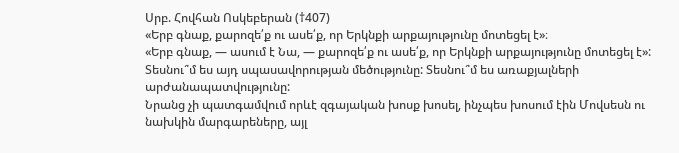Սրբ. Հովհան Ոսկեբերան (†407)
«Երբ գնաք, քարոզե՛ք ու ասե՛ք, որ Երկնքի արքայությունը մոտեցել է»։
«Երբ գնաք, — ասում է Նա, — քարոզե՛ք ու ասե՛ք, որ Երկնքի արքայությունը մոտեցել է»: Տեսնու՞մ ես այդ սպասավորության մեծությունը: Տեսնու՞մ ես առաքյալների արժանապատվությունը:
Նրանց չի պատգամվում որևէ զգայական խոսք խոսել, ինչպես խոսում էին Մովսեսն ու նախկին մարգարեները, այլ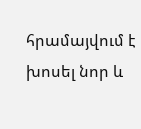հրամայվում է խոսել նոր և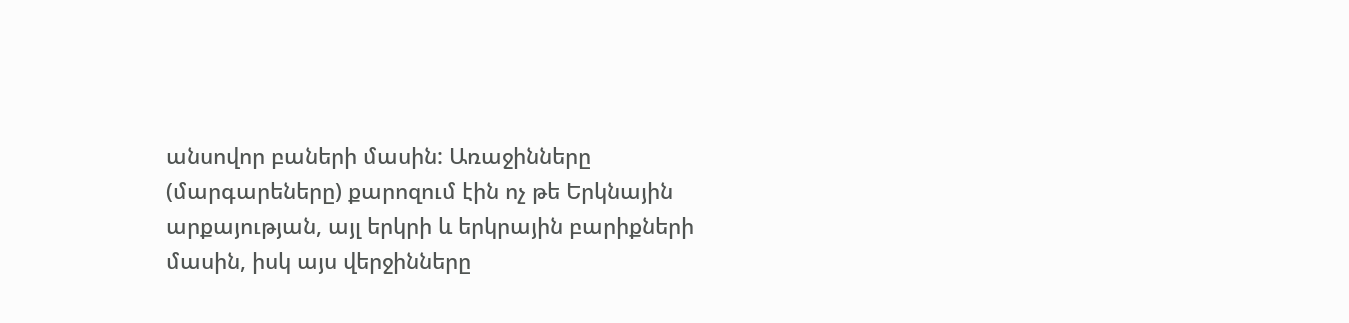անսովոր բաների մասին: Առաջինները (մարգարեները) քարոզում էին ոչ թե Երկնային արքայության, այլ երկրի և երկրային բարիքների մասին, իսկ այս վերջինները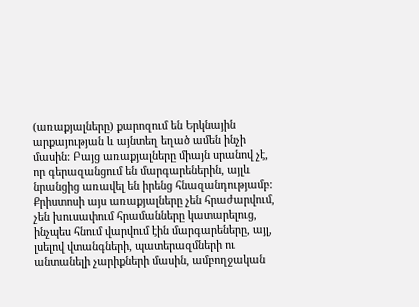(առաքյալները) քարոզում են Երկնային արքայության և այնտեղ եղած ամեն ինչի մասին: Բայց առաքյալները միայն սրանով չէ, որ գերազանցում են մարգարեներին, այլև նրանցից առավել են իրենց հնազանդությամբ:
Քրիստոսի այս առաքյալները չեն հրաժարվում, չեն խուսափում հրամանները կատարելուց, ինչպես հնում վարվում էին մարգարեները, այլ, լսելով վտանգների, պատերազմների ու անտանելի չարիքների մասին, ամբողջական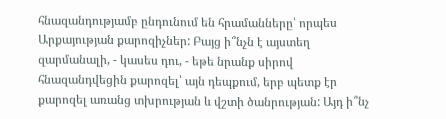հնազանդությամբ ընդունում են հրամանները՝ որպես Արքայության քարոզիչներ: Բայց ի՞նչն է այստեղ զարմանալի, - կասես դու, - եթե նրանք սիրով հնազանդվեցին քարոզել՝ այն դեպքում, երբ պետք էր քարոզել առանց տխրության և վշտի ծանրության: Այդ ի՞նչ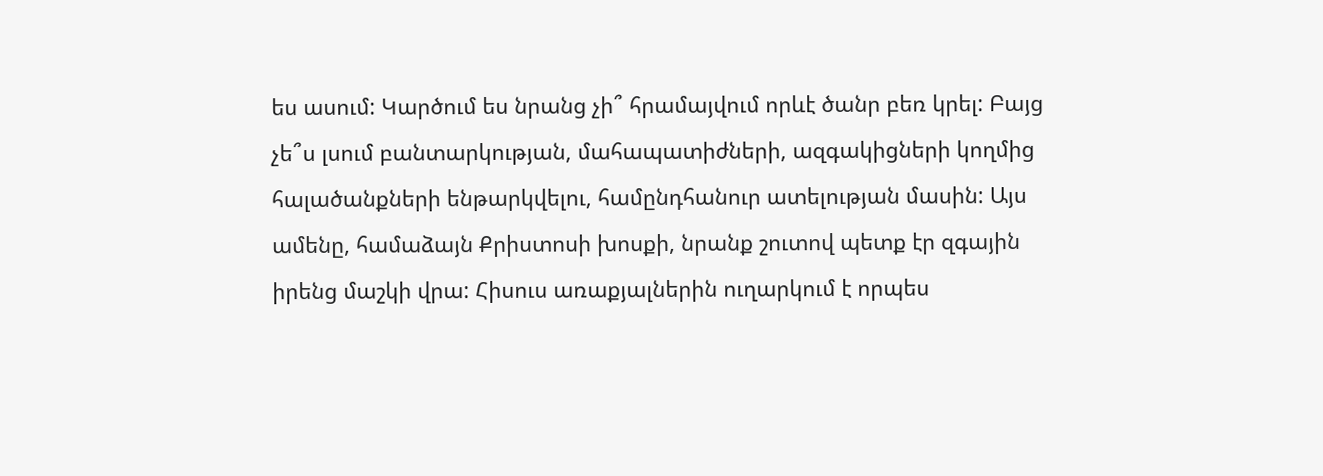ես ասում: Կարծում ես նրանց չի՞ հրամայվում որևէ ծանր բեռ կրել: Բայց չե՞ս լսում բանտարկության, մահապատիժների, ազգակիցների կողմից հալածանքների ենթարկվելու, համընդհանուր ատելության մասին: Այս ամենը, համաձայն Քրիստոսի խոսքի, նրանք շուտով պետք էր զգային իրենց մաշկի վրա: Հիսուս առաքյալներին ուղարկում է որպես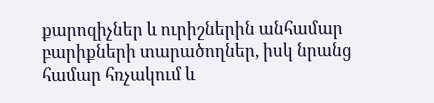քարոզիչներ և ուրիշներին անհամար բարիքների տարածողներ, իսկ նրանց համար հռչակում և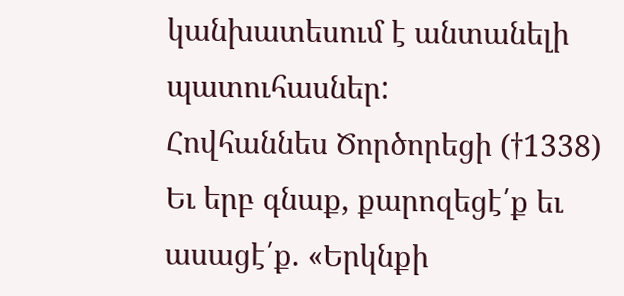կանխատեսում է անտանելի պատուհասներ:
Հովհաննես Ծործորեցի (†1338)
Եւ երբ գնաք, քարոզեցէ՛ք եւ ասացէ՛ք. «Երկնքի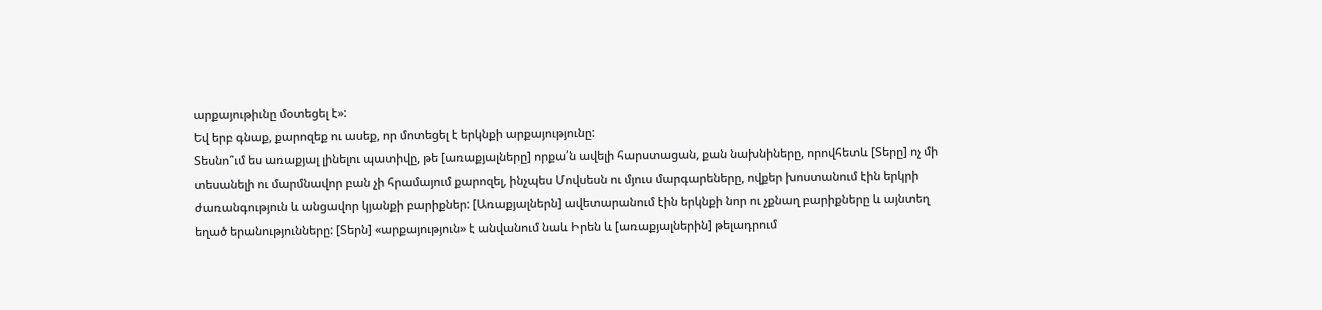արքայութիւնը մօտեցել է»:
Եվ երբ գնաք, քարոզեք ու ասեք, որ մոտեցել է երկնքի արքայությունը:
Տեսնո՞ւմ ես առաքյալ լինելու պատիվը, թե [առաքյալները] որքա՛ն ավելի հարստացան, քան նախնիները, որովհետև [Տերը] ոչ մի տեսանելի ու մարմնավոր բան չի հրամայում քարոզել, ինչպես Մովսեսն ու մյուս մարգարեները, ովքեր խոստանում էին երկրի ժառանգություն և անցավոր կյանքի բարիքներ: [Առաքյալներն] ավետարանում էին երկնքի նոր ու չքնաղ բարիքները և այնտեղ եղած երանությունները: [Տերն] «արքայություն» է անվանում նաև Իրեն և [առաքյալներին] թելադրում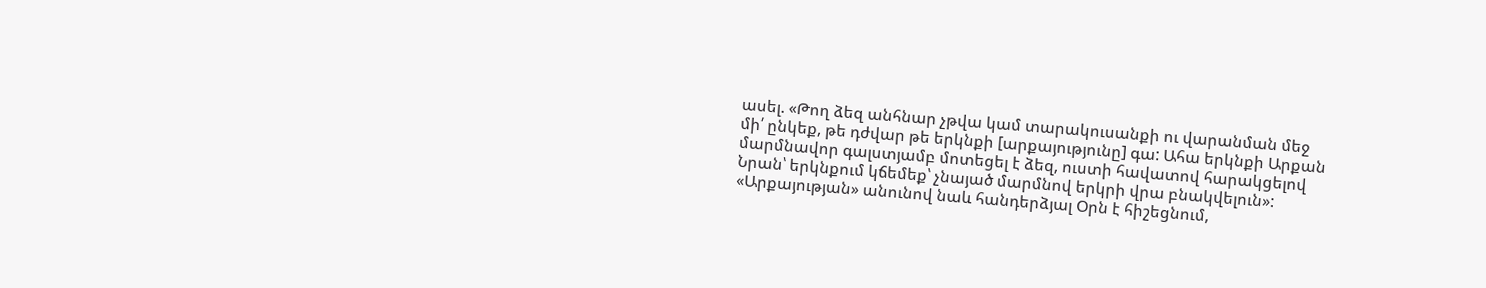ասել. «Թող ձեզ անհնար չթվա կամ տարակուսանքի ու վարանման մեջ մի՛ ընկեք, թե դժվար թե երկնքի [արքայությունը] գա: Ահա երկնքի Արքան մարմնավոր գալստյամբ մոտեցել է ձեզ, ուստի հավատով հարակցելով Նրան՝ երկնքում կճեմեք՝ չնայած մարմնով երկրի վրա բնակվելուն»: «Արքայության» անունով նաև հանդերձյալ Օրն է հիշեցնում,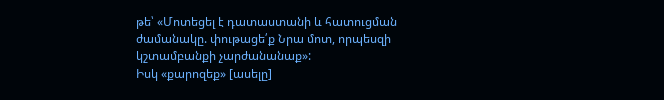թե՝ «Մոտեցել է դատաստանի և հատուցման ժամանակը. փութացե՛ք Նրա մոտ, որպեսզի կշտամբանքի չարժանանաք»:
Իսկ «քարոզեք» [ասելը]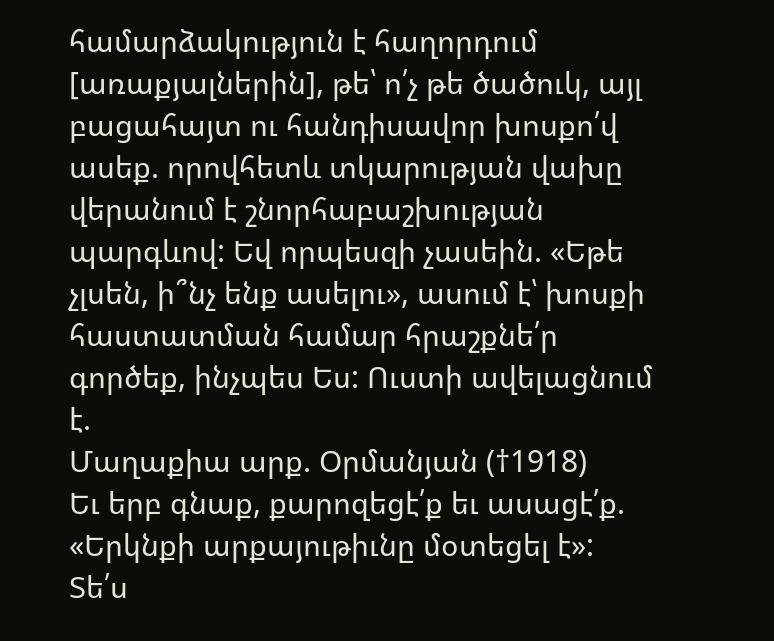համարձակություն է հաղորդում [առաքյալներին], թե՝ ո՛չ թե ծածուկ, այլ բացահայտ ու հանդիսավոր խոսքո՛վ ասեք. որովհետև տկարության վախը վերանում է շնորհաբաշխության պարգևով: Եվ որպեսզի չասեին. «Եթե չլսեն, ի՞նչ ենք ասելու», ասում է՝ խոսքի հաստատման համար հրաշքնե՛ր գործեք, ինչպես Ես: Ուստի ավելացնում է.
Մաղաքիա արք. Օրմանյան (†1918)
Եւ երբ գնաք, քարոզեցէ՛ք եւ ասացէ՛ք. «Երկնքի արքայութիւնը մօտեցել է»:
Տե՛ս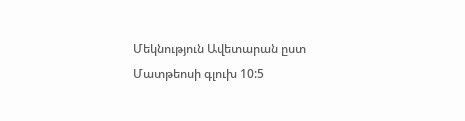Մեկնություն Ավետարան ըստ Մատթեոսի գլուխ 10:5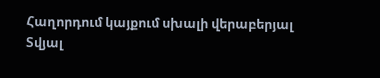Հաղորդում կայքում սխալի վերաբերյալ
Տվյալ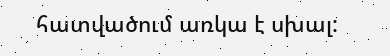հատվածում առկա է սխալ: